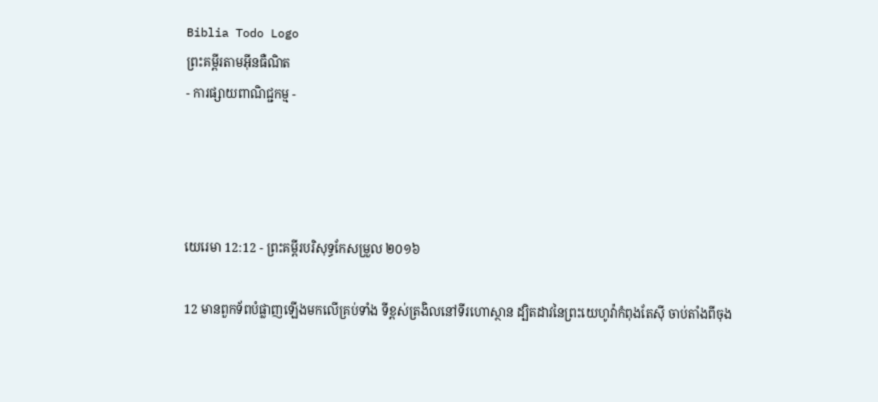Biblia Todo Logo
ព្រះគម្ពីរតាមអ៊ីនធឺណិត
- ការផ្សាយពាណិជ្ជកម្ម -




យេរេមា 12:12 - ព្រះគម្ពីរបរិសុទ្ធកែសម្រួល ២០១៦

12 មានពួកទ័ពបំផ្លាញឡើងមកលើគ្រប់ទាំង ទីខ្ពស់ត្រងិលនៅទីរហោ‌ស្ថាន ដ្បិតដាវនៃព្រះ‌យេហូវ៉ាកំពុងតែស៊ី ចាប់តាំងពីចុង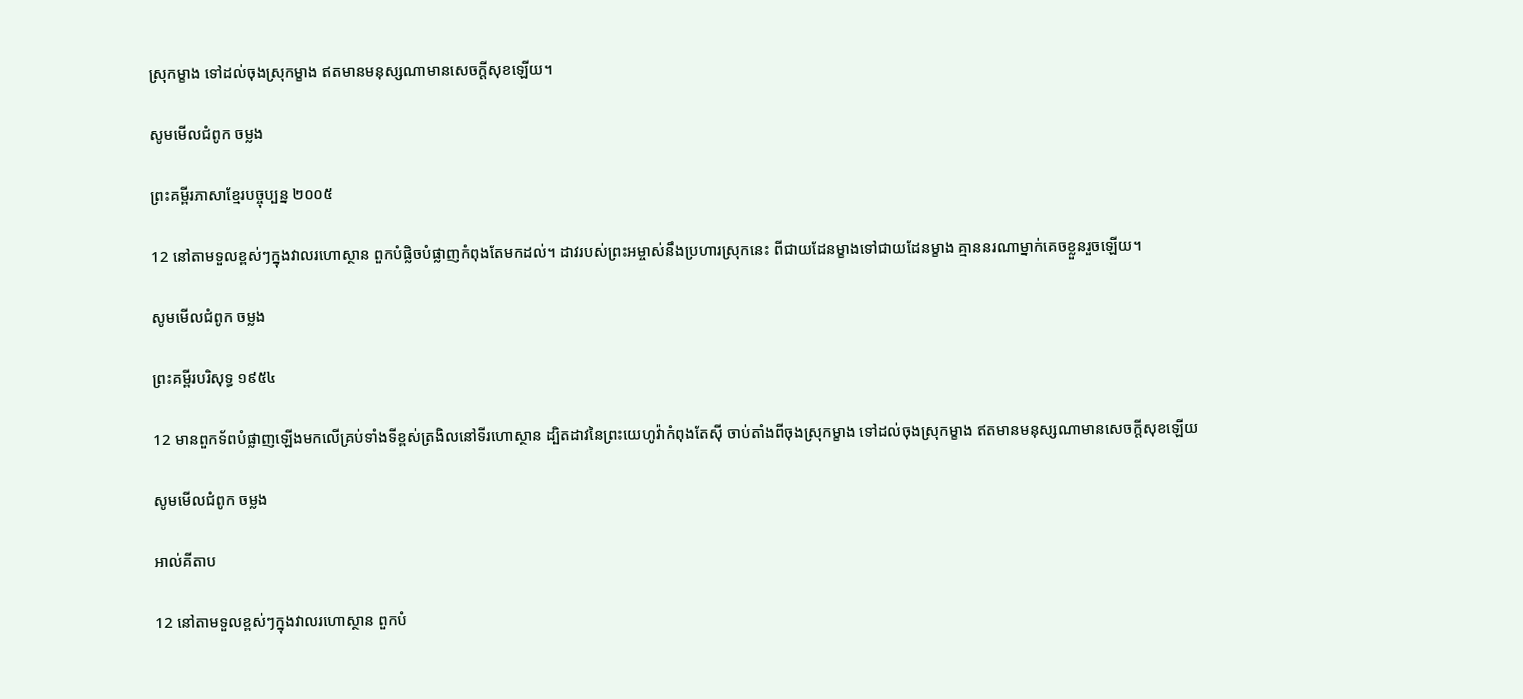ស្រុកម្ខាង ទៅដល់ចុងស្រុកម្ខាង ឥតមានមនុស្សណាមានសេចក្ដីសុខឡើយ។

សូមមើលជំពូក ចម្លង

ព្រះគម្ពីរភាសាខ្មែរបច្ចុប្បន្ន ២០០៥

12 នៅតាមទួលខ្ពស់ៗក្នុងវាលរហោ‌ស្ថាន ពួកបំផ្លិច‌បំផ្លាញកំពុងតែមកដល់។ ដាវរបស់ព្រះ‌អម្ចាស់នឹងប្រហារស្រុកនេះ ពីជាយដែនម្ខាងទៅជាយដែនម្ខាង គ្មាននរណាម្នាក់គេចខ្លួនរួចឡើយ។

សូមមើលជំពូក ចម្លង

ព្រះគម្ពីរបរិសុទ្ធ ១៩៥៤

12 មានពួកទ័ពបំផ្លាញឡើងមកលើគ្រប់ទាំងទីខ្ពស់ត្រងិលនៅទីរហោ‌ស្ថាន ដ្បិតដាវនៃព្រះ‌យេហូវ៉ាកំពុងតែស៊ី ចាប់តាំងពីចុងស្រុកម្ខាង ទៅដល់ចុងស្រុកម្ខាង ឥតមានមនុស្សណាមានសេចក្ដីសុខឡើយ

សូមមើលជំពូក ចម្លង

អាល់គីតាប

12 នៅតាមទួលខ្ពស់ៗក្នុងវាលរហោ‌ស្ថាន ពួកបំ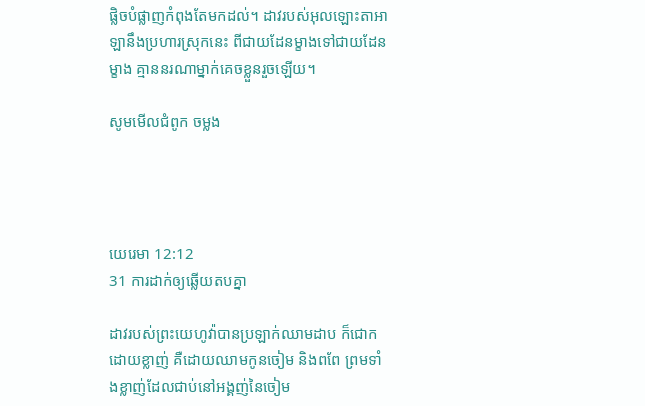ផ្លិច‌បំផ្លាញកំពុងតែមកដល់។ ដាវរបស់អុលឡោះ‌តាអាឡានឹងប្រហារស្រុកនេះ ពីជាយដែនម្ខាងទៅជាយដែនម្ខាង គ្មាននរណាម្នាក់គេចខ្លួនរួចឡើយ។

សូមមើលជំពូក ចម្លង




យេរេមា 12:12
31 ការដាក់ឲ្យឆ្លើយតបគ្នា

ដាវរបស់ព្រះ‌យេហូវ៉ាបានប្រឡាក់ឈាមដាប ក៏ជោកដោយខ្លាញ់ គឺដោយឈាមកូនចៀម និងពពែ ព្រមទាំងខ្លាញ់ដែលជាប់នៅអង្គញ់នៃចៀម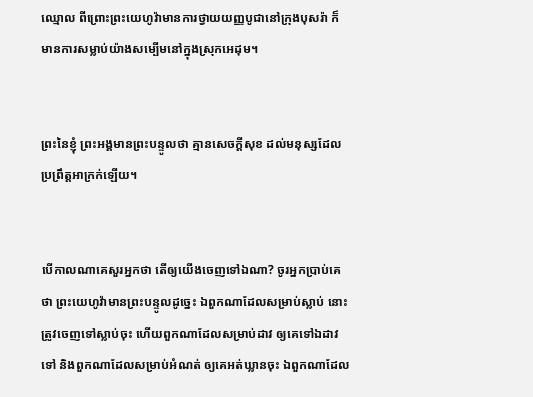ឈ្មោល ពីព្រោះព្រះ‌យេហូវ៉ាមានការថ្វាយយញ្ញ‌បូជានៅក្រុងបុសរ៉ា ក៏មានការសម្លាប់យ៉ាងសម្បើមនៅក្នុងស្រុកអេដុម។


ព្រះនៃខ្ញុំ ព្រះ‌អង្គមានព្រះ‌បន្ទូលថា គ្មានសេចក្ដីសុខ ដល់មនុស្សដែលប្រព្រឹត្តអាក្រក់ឡើយ។


បើកាលណាគេសួរអ្នកថា តើឲ្យយើងចេញទៅឯណា? ចូរអ្នកប្រាប់គេថា ព្រះ‌យេហូវ៉ាមានព្រះ‌បន្ទូលដូច្នេះ ឯពួកណាដែលសម្រាប់ស្លាប់ នោះត្រូវចេញទៅស្លាប់ចុះ ហើយពួកណាដែលសម្រាប់ដាវ ឲ្យគេទៅឯដាវទៅ និងពួកណាដែលសម្រាប់អំណត់ ឲ្យគេអត់ឃ្លានចុះ ឯពួកណាដែល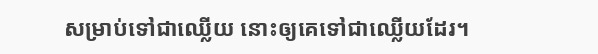សម្រាប់ទៅជាឈ្លើយ នោះឲ្យគេទៅជាឈ្លើយដែរ។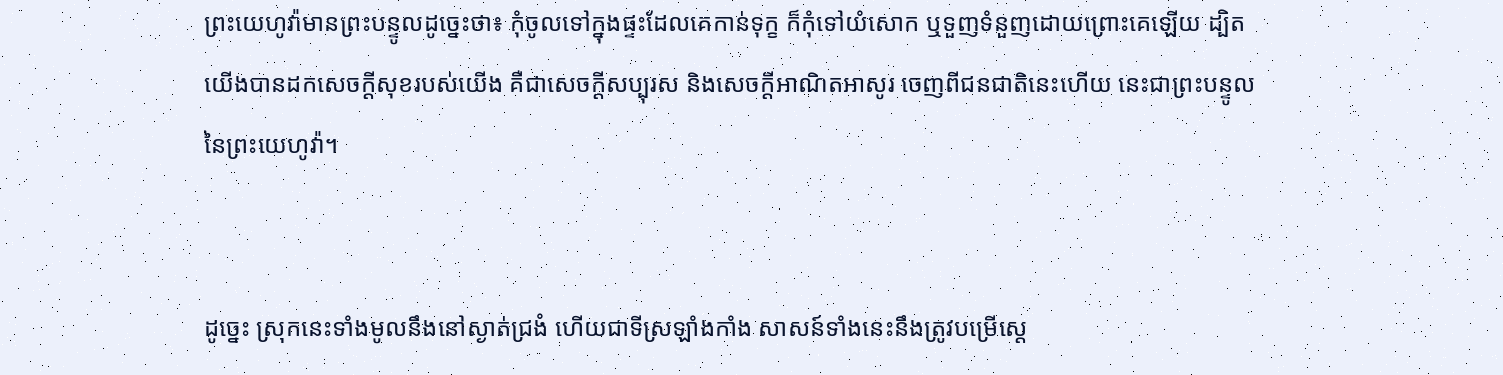ព្រះ‌យេហូវ៉ាមានព្រះ‌បន្ទូលដូច្នេះថា៖ កុំចូលទៅក្នុងផ្ទះដែលគេកាន់ទុក្ខ ក៏កុំទៅយំសោក ឬទួញទំនួញដោយព្រោះគេឡើយ ដ្បិតយើងបានដកសេចក្ដីសុខរបស់យើង គឺជាសេចក្ដីសប្បុរស និងសេចក្ដីអាណិត‌អាសូរ ចេញពីជនជាតិនេះហើយ នេះជាព្រះ‌បន្ទូលនៃព្រះ‌យេហូវ៉ា។


ដូច្នេះ ស្រុកនេះទាំងមូលនឹងនៅស្ងាត់ជ្រងំ ហើយជាទីស្រឡាំង‌កាំង សាសន៍ទាំងនេះនឹងត្រូវបម្រើស្តេ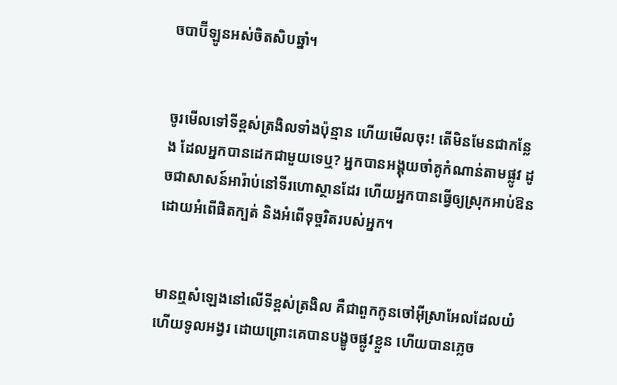ចបាប៊ីឡូនអស់ចិតសិបឆ្នាំ។


ចូរមើលទៅទីខ្ពស់ត្រងិលទាំងប៉ុន្មាន ហើយមើលចុះ! តើមិនមែនជាកន្លែង ដែលអ្នកបានដេកជា‌មួយទេឬ? អ្នកបានអង្គុយចាំគូកំណាន់តាមផ្លូវ ដូចជាសាសន៍អារ៉ាប់នៅទីរហោ‌ស្ថានដែរ ហើយអ្នកបានធ្វើឲ្យស្រុកអាប់‌ឱន ដោយអំពើផិតក្បត់ និងអំពើទុច្ចរិតរបស់អ្នក។


មានឮសំឡេងនៅលើទីខ្ពស់ត្រងិល គឺជាពួកកូនចៅអ៊ីស្រា‌អែលដែលយំ ហើយទូល‌អង្វរ ដោយព្រោះគេបានបង្ខូចផ្លូវខ្លួន ហើយបានភ្លេច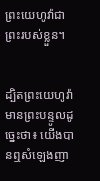ព្រះ‌យេហូវ៉ាជាព្រះរបស់ខ្លួន។


ដ្បិតព្រះ‌យេហូវ៉ាមានព្រះ‌បន្ទូលដូច្នេះថា៖ យើងបានឮសំឡេងញា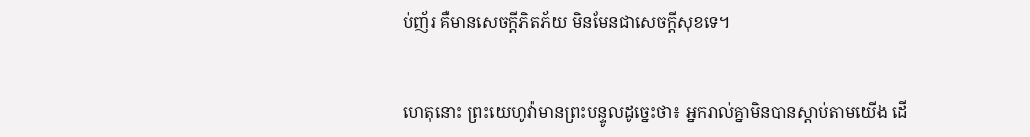ប់‌ញ័រ គឺមានសេចក្ដីភិត‌ភ័យ មិនមែនជាសេចក្ដីសុខទេ។


ហេតុនោះ ព្រះ‌យេហូវ៉ាមានព្រះ‌បន្ទូលដូច្នេះថា៖ អ្នករាល់គ្នាមិនបានស្តាប់តាមយើង ដើ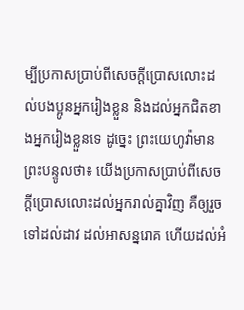ម្បីប្រកាសប្រាប់ពីសេចក្ដីប្រោសលោះដល់បង‌ប្អូនអ្នករៀងខ្លួន និងដល់អ្នកជិតខាងអ្នករៀងខ្លួនទេ ដូច្នេះ ព្រះ‌យេហូវ៉ាមានព្រះ‌បន្ទូលថា៖ យើងប្រកាសប្រាប់ពីសេចក្ដីប្រោសលោះដល់អ្នករាល់គ្នាវិញ គឺឲ្យរួចទៅដល់ដាវ ដល់អាសន្ន‌រោគ ហើយដល់អំ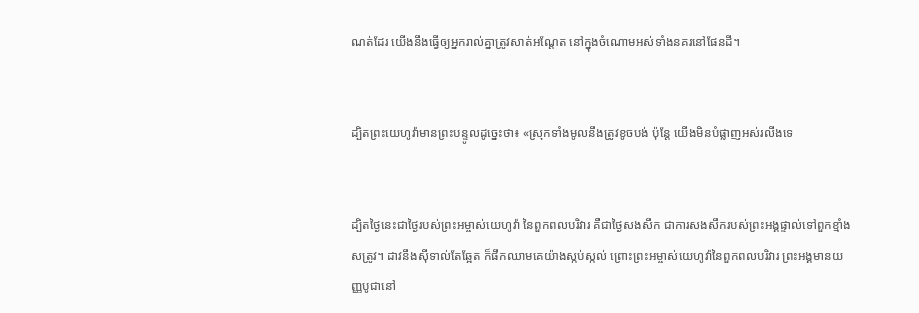ណត់ដែរ យើងនឹងធ្វើឲ្យអ្នករាល់គ្នាត្រូវសាត់អណ្តែត នៅក្នុងចំណោមអស់ទាំងនគរនៅផែនដី។


ដ្បិតព្រះ‌យេហូវ៉ាមានព្រះ‌បន្ទូលដូច្នេះថា៖ «ស្រុកទាំងមូលនឹងត្រូវខូច‌បង់ ប៉ុន្តែ យើងមិនបំផ្លាញអស់រលីងទេ


ដ្បិតថ្ងៃនេះជាថ្ងៃរបស់ព្រះ‌អម្ចាស់‌យេហូវ៉ា នៃពួកពល‌បរិវារ គឺជាថ្ងៃសងសឹក ជាការសង‌សឹករបស់ព្រះ‌អង្គផ្ទាល់ទៅពួកខ្មាំងសត្រូវ។ ដាវនឹងស៊ីទាល់តែឆ្អែត ក៏ផឹកឈាមគេយ៉ាងស្កប់‌ស្កល់ ព្រោះព្រះ‌អម្ចាស់‌យេហូវ៉ានៃពួកពល‌បរិវារ ព្រះ‌អង្គមានយញ្ញ‌បូជានៅ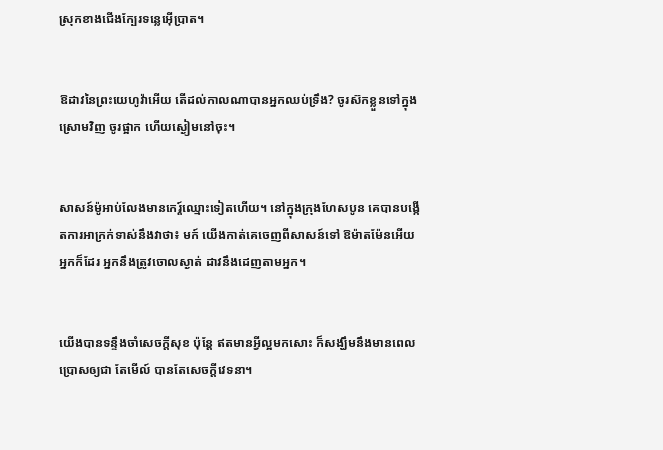ស្រុកខាងជើងក្បែរទន្លេអ៊ើប្រាត។


ឱដាវនៃព្រះ‌យេហូវ៉ាអើយ តើដល់កាលណាបានអ្នកឈប់ទ្រឹង? ចូរស៊កខ្លួនទៅក្នុងស្រោមវិញ ចូរផ្អាក ហើយស្ងៀមនៅចុះ។


សាសន៍ម៉ូអាប់លែងមានកេរ្ត៍ឈ្មោះទៀតហើយ។ នៅក្នុងក្រុងហែសបូន គេបានបង្កើតការអាក្រក់ទាស់នឹងវាថា៖ មក៍ យើងកាត់គេចេញពីសាសន៍ទៅ ឱម៉ាតម៉ែនអើយ អ្នកក៏ដែរ អ្នកនឹងត្រូវចោលស្ងាត់ ដាវនឹងដេញតាមអ្នក។


យើងបានទន្ទឹងចាំសេចក្ដីសុខ ប៉ុន្តែ ឥតមានអ្វីល្អមកសោះ ក៏សង្ឃឹមនឹងមានពេលប្រោសឲ្យជា តែមើល៍ បានតែសេចក្ដីវេទនា។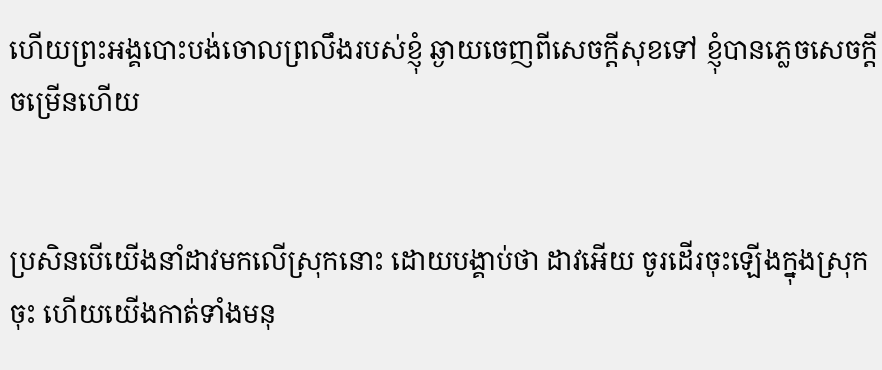ហើយព្រះ‌អង្គបោះ‌បង់ចោលព្រលឹងរបស់ខ្ញុំ ឆ្ងាយចេញពីសេចក្ដីសុខទៅ ខ្ញុំបានភ្លេចសេចក្ដីចម្រើនហើយ


ប្រសិន‌បើយើងនាំដាវមកលើស្រុកនោះ ដោយបង្គាប់ថា ដាវអើយ ចូរដើរចុះឡើងក្នុងស្រុកចុះ ហើយយើងកាត់ទាំងមនុ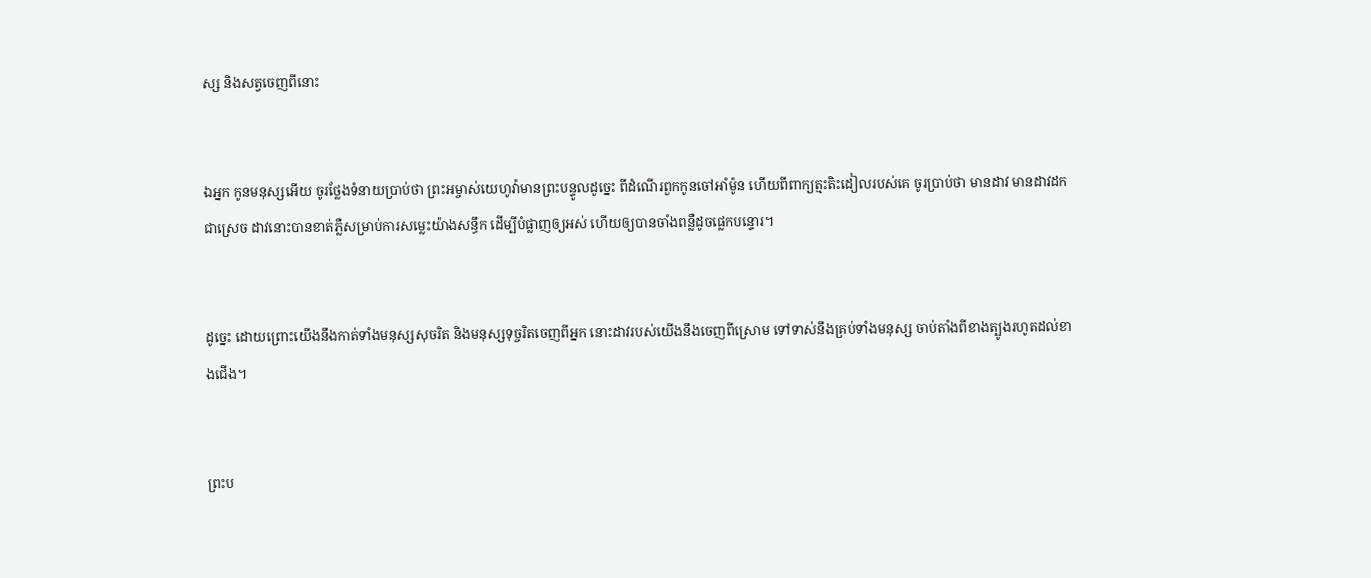ស្ស និងសត្វចេញពីនោះ


ឯអ្នក កូនមនុស្សអើយ ចូរថ្លែងទំនាយប្រាប់ថា ព្រះ‌អម្ចាស់‌យេហូវ៉ាមានព្រះ‌បន្ទូលដូច្នេះ ពីដំណើរពួកកូនចៅអាំម៉ូន ហើយពីពាក្យត្មះ‌តិះ‌ដៀលរបស់គេ ចូរប្រាប់ថា មានដាវ មានដាវដកជាស្រេច ដាវនោះបានខាត់ភ្លឺសម្រាប់ការសម្លេះយ៉ាងសន្ធឹក ដើម្បីបំផ្លាញឲ្យអស់ ហើយឲ្យបានចាំងពន្លឺដូចផ្លេក‌បន្ទោរ។


ដូច្នេះ ដោយព្រោះយើងនឹងកាត់ទាំងមនុស្សសុចរិត និងមនុស្សទុច្ចរិតចេញពីអ្នក នោះដាវរបស់យើងនឹងចេញពីស្រោម ទៅទាស់នឹងគ្រប់ទាំងមនុស្ស ចាប់តាំងពីខាងត្បូងរហូតដល់ខាងជើង។


ព្រះ‌ប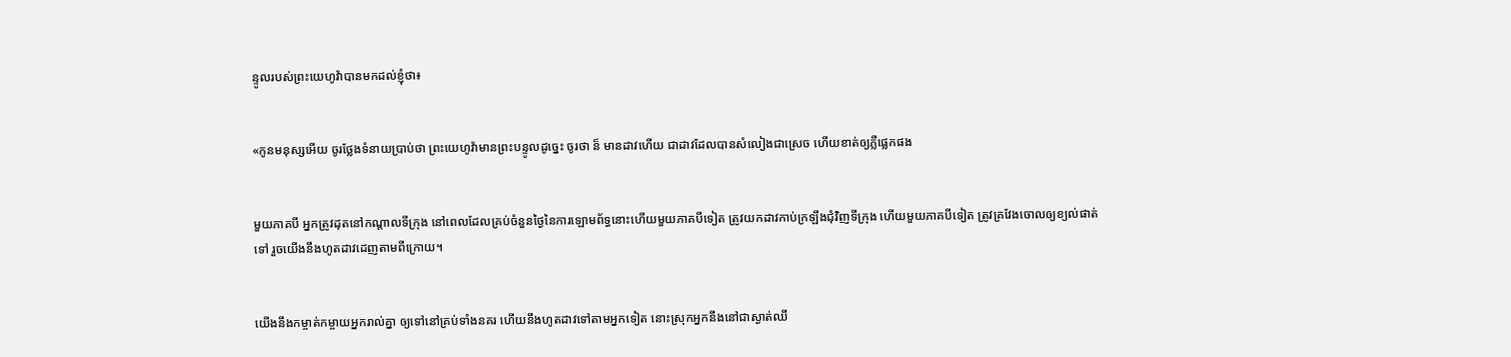ន្ទូលរបស់ព្រះ‌យេហូវ៉ាបានមកដល់ខ្ញុំថា៖


«កូនមនុស្សអើយ ចូរថ្លែងទំនាយប្រាប់ថា ព្រះ‌យេហូវ៉ាមានព្រះ‌បន្ទូលដូច្នេះ ចូរថា ន៏ មានដាវហើយ ជាដាវដែលបានសំលៀងជាស្រេច ហើយខាត់ឲ្យភ្លឺផ្លេកផង


មួយភាគបី អ្នកត្រូវដុតនៅកណ្ដាលទីក្រុង នៅពេលដែលគ្រប់ចំនួនថ្ងៃនៃការឡោម‌ព័ទ្ធនោះហើយមួយភាគបីទៀត ត្រូវយកដាវកាប់ក្រឡឹងជុំ‌វិញទីក្រុង ហើយមួយភាគបីទៀត ត្រូវគ្រវែងចោលឲ្យខ្យល់ផាត់ទៅ រួចយើងនឹងហូតដាវដេញតាមពីក្រោយ។


យើងនឹងកម្ចាត់‌កម្ចាយអ្នករាល់គ្នា ឲ្យទៅនៅគ្រប់ទាំងនគរ ហើយនឹងហូតដាវទៅតាមអ្នកទៀត នោះស្រុកអ្នកនឹងនៅជាស្ងាត់‌ឈឹ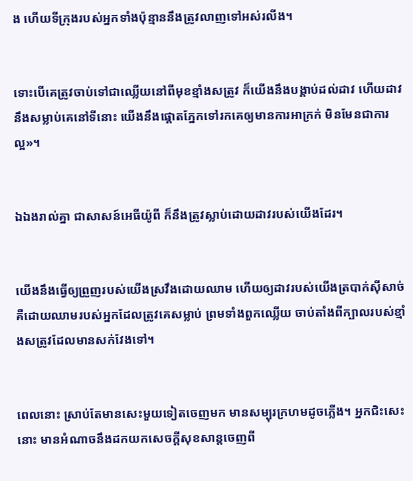ង ហើយទីក្រុងរបស់អ្នកទាំងប៉ុន្មាននឹងត្រូវលាញទៅអស់រលីង។


ទោះបើគេត្រូវចាប់ទៅជាឈ្លើយនៅពីមុខខ្មាំងសត្រូវ ក៏យើងនឹងបង្គាប់ដល់ដាវ ហើយដាវនឹងសម្លាប់គេនៅទីនោះ យើងនឹងផ្តោតភ្នែកទៅរកគេឲ្យមានការអាក្រក់ មិនមែនជាការល្អ»។


ឯឯងរាល់គ្នា ជាសាសន៍អេធីយ៉ូពី ក៏នឹងត្រូវស្លាប់ដោយដាវរបស់យើងដែរ។


យើងនឹងធ្វើឲ្យព្រួញរបស់យើងស្រវឹងដោយឈាម ហើយឲ្យដាវរបស់យើងត្របាក់ស៊ីសាច់ គឺដោយឈាមរបស់អ្នកដែលត្រូវគេសម្លាប់ ព្រមទាំងពួកឈ្លើយ ចាប់តាំងពីក្បាលរបស់ខ្មាំង‌សត្រូវដែលមានសក់វែងទៅ។


ពេលនោះ ស្រាប់តែមានសេះមួយទៀតចេញមក មានសម្បុរក្រហមដូចភ្លើង។ អ្នកជិះសេះនោះ មានអំណាចនឹងដកយកសេចក្ដីសុខសាន្តចេញពី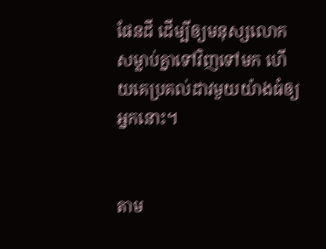ផែនដី ដើម្បីឲ្យមនុស្សលោកសម្លាប់គ្នាទៅវិញទៅមក ហើយគេប្រគល់ដាវមួយយ៉ាងធំឲ្យអ្នកនោះ។


តាម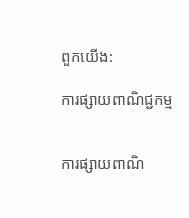ពួកយើង:

ការផ្សាយពាណិជ្ជកម្ម


ការផ្សាយពាណិ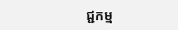ជ្ជកម្ម